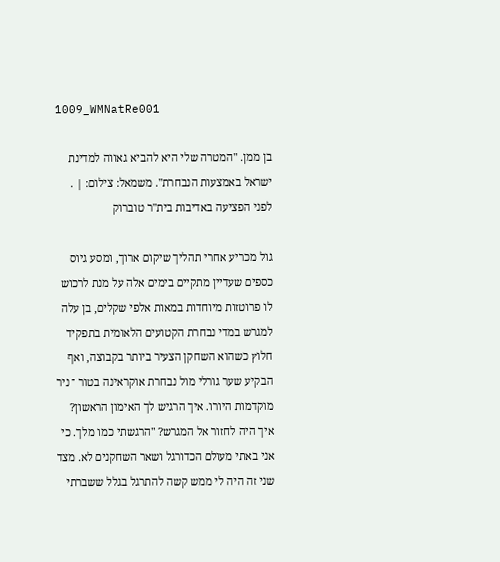1009_WMNatRe001

בן ממן. "המטרה שלי היא להביא גאווה למדינת ישראל באמצעות הנבחרת". משמאל: צילום: | . לפני הפציעה באדיבות בית"ר טוברוק

גול מכריע אחרי תהליך שיקום ארוך, ומסע גיוס כספים שעדיין מתקיים בימים אלה על מנת לרכוש לו פרוטזות מיוחדות במאות אלפי שקלים, בן עלה למגרש במדי נבחרת הקטועים הלאומית בתפקיד חלוץ כשהוא השחקן הצעיר ביותר בקבוצה, ואף הבקיע שער גורלי מול נבחרת אוקראינה בטור ־ ניר מוקדמות היורו. איך הרגיש לך האימון הראשון? איך היה לחזור אל המגרש? "הרגשתי כמו מלך. כי אני באתי מעולם הכדורגל ושאר השחקנים לא. מצד שני זה היה לי ממש קשה להתרגל בגלל ששברתי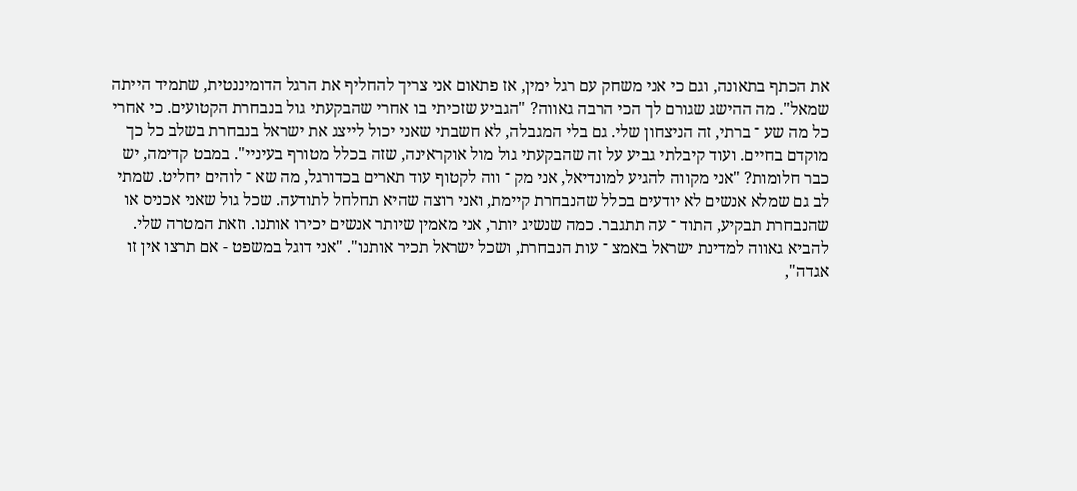את הכתף בתאונה, וגם כי אני משחק עם רגל ימין, אז פתאום אני צריך להחליף את הרגל הדומיננטית, שתמיד הייתה שמאל". מה ההישג שגורם לך הכי הרבה גאווה? "הגביע שזכיתי בו אחרי שהבקעתי גול בנבחרת הקטועים. כי אחרי כל מה שע ־ ברתי, זה הניצחון שלי. גם בלי המגבלה, לא חשבתי שאני יכול לייצג את ישראל בנבחרת בשלב כל כך מוקדם בחיים. ועוד קיבלתי גביע על זה שהבקעתי גול מול אוקראינה, שזה בכלל מטורף בעיניי". במבט קדימה, יש כבר חלומות? "אני מקווה להגיע למונדיאל, אני מק ־ ווה לקטוף עוד תארים בכדורגל, מה שא ־ לוהים יחליט. שמתי לב גם שמלא אנשים לא יודעים בכלל שהנבחרת קיימת, ואני רוצה שהיא תחלחל לתודעה. שכל גול שאני אכניס או שהנבחרת תבקיע, התוד ־ עה תתגבר. כמה שנשיג יותר, אני מאמין שיותר אנשים יכירו אותנו. וזאת המטרה שלי. להביא גאווה למדינת ישראל באמצ ־ עות הנבחרת, ושכל ישראל תכיר אותנו". "אני דוגל במשפט - אם תרצו אין זו אגדה",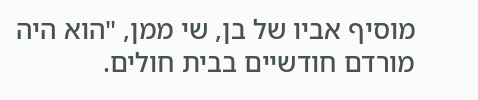מוסיף אביו של בן, שי ממן, "הוא היה מורדם חודשיים בבית חולים.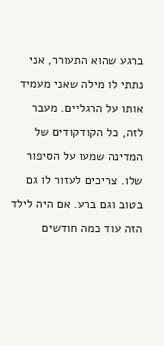ברגע שהוא התעורר, אני נתתי לו מילה שאני מעמיד אותו על הרגליים. מעבר לזה, כל הקודקודים של המדינה שמעו על הסיפור שלו. צריכים לעזור לו גם בטוב וגם ברע. אם היה לילד הזה עוד כמה חודשים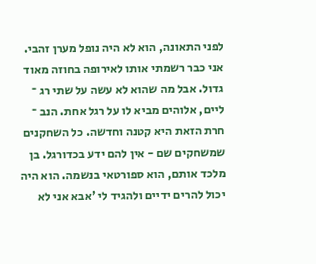לפני התאונה, הוא לא היה נופל מערן זהבי. אני כבר רשמתי אותו לאירופה בחוזה מאוד גדול. אבל מה שהוא לא עשה על שתי רג ־ ליים, אלוהים מביא לו על רגל אחת. הנב ־ חרת הזאת היא קטנה וחדשה. כל השחקנים שמשחקים שם - אין להם ידע בכדורגל. בן מלכד אותם, הוא ספורטאי בנשמה. הוא היה יכול להרים ידיים ולהגיד לי 'אבא אני לא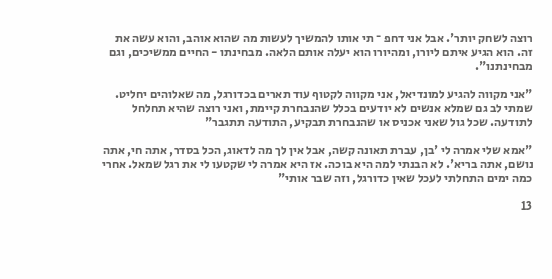רוצה לשחק יותר'. אבל אני דחפ ־ תי אותו להמשיך לעשות מה שהוא אוהב, והוא עשה את זה. הוא הגיע איתם ליורו, ומהיורו הוא יעלה אותם הלאה. מבחינתו - החיים ממשיכים, וגם מבחינתנו".

"אני מקווה להגיע למונדיאל, אני מקווה לקטוף עוד תארים בכדורגל, מה שאלוהים יחליט. שמתי לב גם שמלא אנשים לא יודעים בכלל שהנבחרת קיימת, ואני רוצה שהיא תחלחל לתודעה. שכל גול שאני אכניס או שהנבחרת תבקיע, התודעה תתגבר"

"אמא שלי אמרה לי 'בן, עברת תאונה קשה, אבל אין לך מה לדאוג, הכל בסדר, אתה חי, אתה נושם, אתה בריא'. לא הבנתי למה היא בוכה. אז היא אמרה לי שקטעו לי את רגל שמאל. אחרי כמה ימים התחלתי לעכל שאין כדורגל, וזה שבר אותי"

13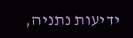ידיעות נתניה,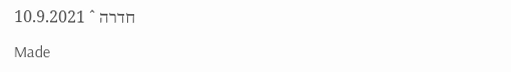חדרה ˆ 10.9.2021

Made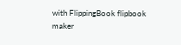with FlippingBook flipbook maker